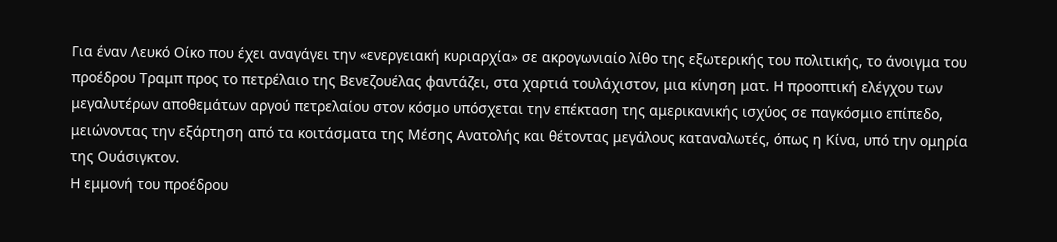Για έναν Λευκό Οίκο που έχει αναγάγει την «ενεργειακή κυριαρχία» σε ακρογωνιαίο λίθο της εξωτερικής του πολιτικής, το άνοιγμα του προέδρου Τραμπ προς το πετρέλαιο της Βενεζουέλας φαντάζει, στα χαρτιά τουλάχιστον, μια κίνηση ματ. Η προοπτική ελέγχου των μεγαλυτέρων αποθεμάτων αργού πετρελαίου στον κόσμο υπόσχεται την επέκταση της αμερικανικής ισχύος σε παγκόσμιο επίπεδο, μειώνοντας την εξάρτηση από τα κοιτάσματα της Μέσης Ανατολής και θέτοντας μεγάλους καταναλωτές, όπως η Κίνα, υπό την ομηρία της Ουάσιγκτον.
Η εμμονή του προέδρου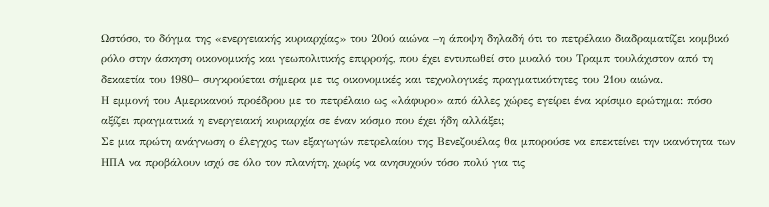Ωστόσο, το δόγμα της «ενεργειακής κυριαρχίας» του 20ού αιώνα –η άποψη δηλαδή ότι το πετρέλαιο διαδραματίζει κομβικό ρόλο στην άσκηση οικονομικής και γεωπολιτικής επιρροής, που έχει εντυπωθεί στο μυαλό του Τραμπ τουλάχιστον από τη δεκαετία του 1980– συγκρούεται σήμερα με τις οικονομικές και τεχνολογικές πραγματικότητες του 21ου αιώνα.
Η εμμονή του Αμερικανού προέδρου με το πετρέλαιο ως «λάφυρο» από άλλες χώρες εγείρει ένα κρίσιμο ερώτημα: πόσο αξίζει πραγματικά η ενεργειακή κυριαρχία σε έναν κόσμο που έχει ήδη αλλάξει;
Σε μια πρώτη ανάγνωση ο έλεγχος των εξαγωγών πετρελαίου της Βενεζουέλας θα μπορούσε να επεκτείνει την ικανότητα των ΗΠΑ να προβάλουν ισχύ σε όλο τον πλανήτη, χωρίς να ανησυχούν τόσο πολύ για τις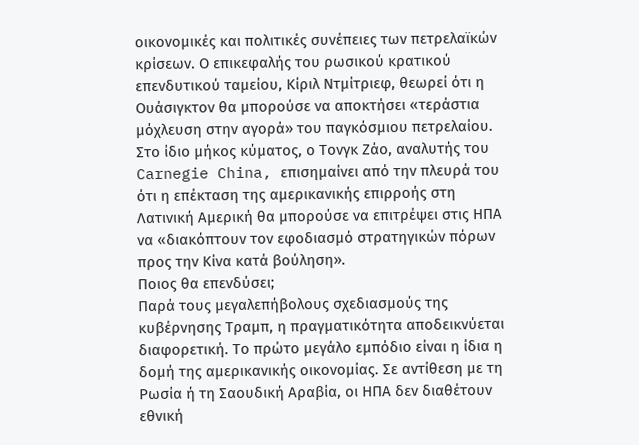οικονομικές και πολιτικές συνέπειες των πετρελαϊκών κρίσεων. Ο επικεφαλής του ρωσικού κρατικού επενδυτικού ταμείου, Κίριλ Ντμίτριεφ, θεωρεί ότι η Ουάσιγκτον θα μπορούσε να αποκτήσει «τεράστια μόχλευση στην αγορά» του παγκόσμιου πετρελαίου. Στο ίδιο μήκος κύματος, ο Τονγκ Ζάο, αναλυτής του Carnegie China, επισημαίνει από την πλευρά του ότι η επέκταση της αμερικανικής επιρροής στη Λατινική Αμερική θα μπορούσε να επιτρέψει στις ΗΠΑ να «διακόπτουν τον εφοδιασμό στρατηγικών πόρων προς την Κίνα κατά βούληση».
Ποιος θα επενδύσει;
Παρά τους μεγαλεπήβολους σχεδιασμούς της κυβέρνησης Τραμπ, η πραγματικότητα αποδεικνύεται διαφορετική. Το πρώτο μεγάλο εμπόδιο είναι η ίδια η δομή της αμερικανικής οικονομίας. Σε αντίθεση με τη Ρωσία ή τη Σαουδική Αραβία, οι ΗΠΑ δεν διαθέτουν εθνική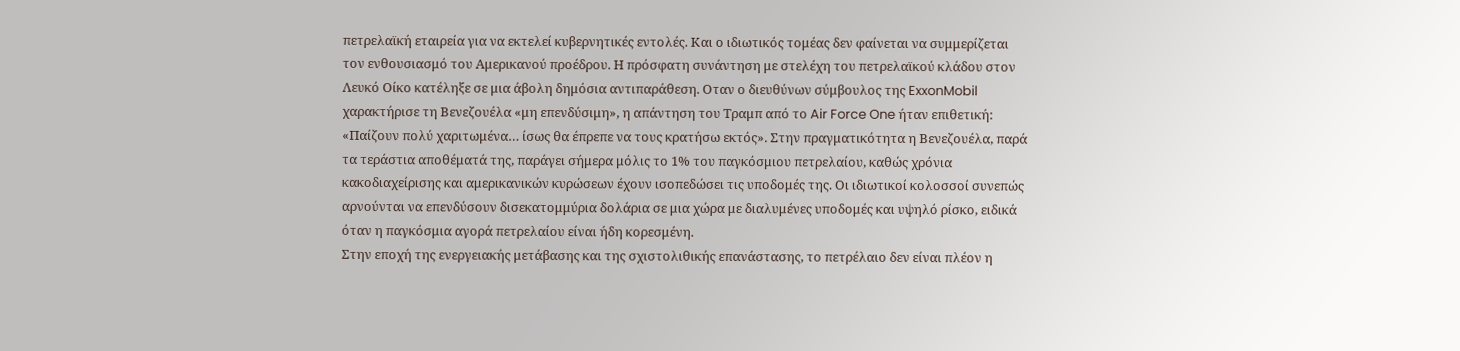πετρελαϊκή εταιρεία για να εκτελεί κυβερνητικές εντολές. Και ο ιδιωτικός τομέας δεν φαίνεται να συμμερίζεται τον ενθουσιασμό του Αμερικανού προέδρου. Η πρόσφατη συνάντηση με στελέχη του πετρελαϊκού κλάδου στον Λευκό Οίκο κατέληξε σε μια άβολη δημόσια αντιπαράθεση. Οταν ο διευθύνων σύμβουλος της ExxonMobil χαρακτήρισε τη Βενεζουέλα «μη επενδύσιμη», η απάντηση του Τραμπ από το Air Force One ήταν επιθετική: «Παίζουν πολύ χαριτωμένα… ίσως θα έπρεπε να τους κρατήσω εκτός». Στην πραγματικότητα η Βενεζουέλα, παρά τα τεράστια αποθέματά της, παράγει σήμερα μόλις το 1% του παγκόσμιου πετρελαίου, καθώς χρόνια κακοδιαχείρισης και αμερικανικών κυρώσεων έχουν ισοπεδώσει τις υποδομές της. Οι ιδιωτικοί κολοσσοί συνεπώς αρνούνται να επενδύσουν δισεκατομμύρια δολάρια σε μια χώρα με διαλυμένες υποδομές και υψηλό ρίσκο, ειδικά όταν η παγκόσμια αγορά πετρελαίου είναι ήδη κορεσμένη.
Στην εποχή της ενεργειακής μετάβασης και της σχιστολιθικής επανάστασης, το πετρέλαιο δεν είναι πλέον η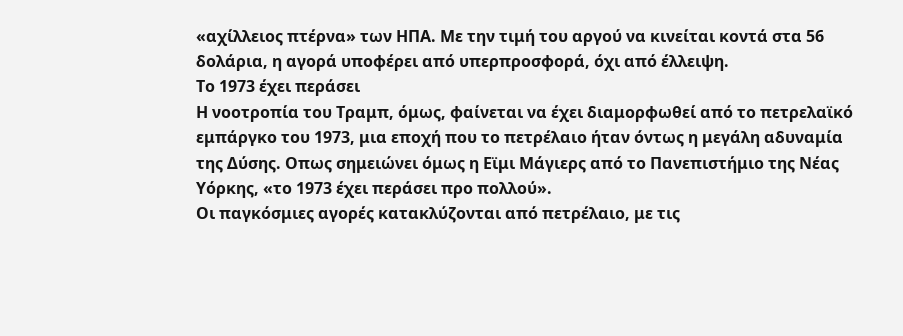«αχίλλειος πτέρνα» των ΗΠΑ. Με την τιμή του αργού να κινείται κοντά στα 56 δολάρια, η αγορά υποφέρει από υπερπροσφορά, όχι από έλλειψη.
Το 1973 έχει περάσει
Η νοοτροπία του Τραμπ, όμως, φαίνεται να έχει διαμορφωθεί από το πετρελαϊκό εμπάργκο του 1973, μια εποχή που το πετρέλαιο ήταν όντως η μεγάλη αδυναμία της Δύσης. Οπως σημειώνει όμως η Εϊμι Μάγιερς από το Πανεπιστήμιο της Νέας Υόρκης, «το 1973 έχει περάσει προ πολλού».
Οι παγκόσμιες αγορές κατακλύζονται από πετρέλαιο, με τις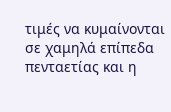τιμές να κυμαίνονται σε χαμηλά επίπεδα πενταετίας και η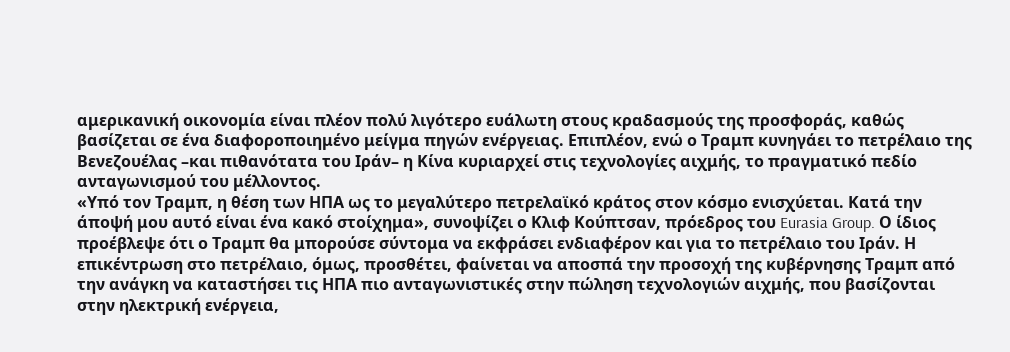αμερικανική οικονομία είναι πλέον πολύ λιγότερο ευάλωτη στους κραδασμούς της προσφοράς, καθώς βασίζεται σε ένα διαφοροποιημένο μείγμα πηγών ενέργειας. Επιπλέον, ενώ ο Τραμπ κυνηγάει το πετρέλαιο της Βενεζουέλας –και πιθανότατα του Ιράν– η Κίνα κυριαρχεί στις τεχνολογίες αιχμής, το πραγματικό πεδίο ανταγωνισμού του μέλλοντος.
«Υπό τον Τραμπ, η θέση των ΗΠΑ ως το μεγαλύτερο πετρελαϊκό κράτος στον κόσμο ενισχύεται. Κατά την άποψή μου αυτό είναι ένα κακό στοίχημα», συνοψίζει ο Κλιφ Κούπτσαν, πρόεδρος του Eurasia Group. Ο ίδιος προέβλεψε ότι ο Τραμπ θα μπορούσε σύντομα να εκφράσει ενδιαφέρον και για το πετρέλαιο του Ιράν. Η επικέντρωση στο πετρέλαιο, όμως, προσθέτει, φαίνεται να αποσπά την προσοχή της κυβέρνησης Τραμπ από την ανάγκη να καταστήσει τις ΗΠΑ πιο ανταγωνιστικές στην πώληση τεχνολογιών αιχμής, που βασίζονται στην ηλεκτρική ενέργεια,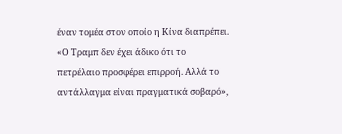έναν τομέα στον οποίο η Κίνα διαπρέπει. «Ο Τραμπ δεν έχει άδικο ότι το πετρέλαιο προσφέρει επιρροή. Αλλά το αντάλλαγμα είναι πραγματικά σοβαρό»,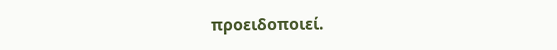προειδοποιεί.